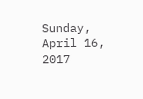Sunday, April 16, 2017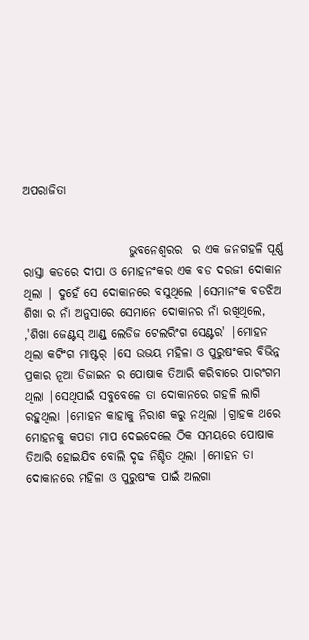ଅପରାଜିତା


                      ଭୁବନେଶ୍ଵରର  ର ଏକ ଜନଗହଳି ପୂର୍ଣ୍ଣ ରାସ୍ତା କଡରେ ଦୀପା ଓ ମୋହନଂକର ଏକ ବଡ ଦରଜୀ ଦୋକାନ ଥିଲା | ଦୁହେଁ ସେ ଦୋକାନରେ ବସୁଥିଲେ |ସେମାନଂକ ବଡଝିଅ ଶିଖା ର ନାଁ ଅନୁସାରେ ସେମାନେ ଦୋକାନର ନାଁ ରଖିଥିଲେ, ,'ଶିଖା ଜେଣ୍ଟସ୍ ଆଣ୍ଡ୍ ଲେଡିଜ ଟେଲରିଂଗ ସେଣ୍ଟର' |ମୋହନ ଥିଲା କଟିଂଗ ମାଷ୍ଟର୍ |ସେ ଉଭୟ ମହିଳା ଓ ପୁରୁଷଂକର ବିଭିନ୍ନ ପ୍ରକାର ନୂଆ ଡିଜାଇନ ର ପୋଷାକ ତିଆରି କରିବାରେ ପାରଂଗମ ଥିଲା |ସେଥିପାଇଁ ସବୁବେଳେ ତା ଦୋକାନରେ ଗହଳି ଲାଗି ରହୁଥିଲା |ମୋହନ କାହାକୁ ନିରାଶ କରୁ ନଥିଲା |ଗ୍ରାହକ ଥରେ ମୋହନକୁ କପଡା ମାପ ଦେଇଦେଲେ ଠିକ ସମୟରେ ପୋଷାକ ତିଆରି ହୋଇଯିବ ବୋଲି ଦୃଢ ନିଶ୍ଚିତ ଥିଲା |ମୋହନ ତା ଦୋକାନରେ ମହିଳା ଓ ପୁରୁଷଂକ ପାଇଁ ଅଲଗା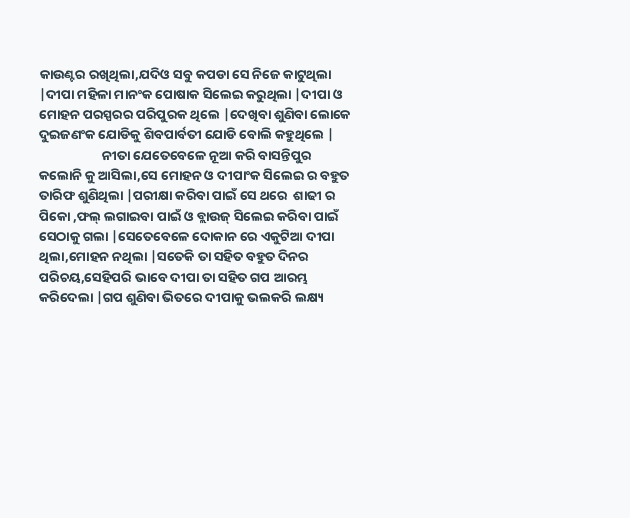କାଉଣ୍ଟର ରଖିଥିଲା,ଯଦିଓ ସବୁ କପଡା ସେ ନିଜେ କାଟୁଥିଲା |ଦୀପା ମହିଳା ମାନଂକ ପୋଷାକ ସିଲେଇ କରୁଥିଲା |ଦୀପା ଓ ମୋହନ ପରସ୍ପରର ପରିପୁରକ ଥିଲେ |ଦେଖିବା ଶୁଣିବା ଲୋକେ ଦୁଇଜଣଂକ ଯୋଡିକୁ ଶିବପାର୍ବତୀ ଯୋଡି ବୋଲି କହୁଥିଲେ |
                     ନୀତା ଯେତେବେଳେ ନୂଆ କରି ବାସନ୍ତିପୁର କଲୋନି କୁ ଆସିଲା,ସେ ମୋହନ ଓ ଦୀପାଂକ ସିଲେଇ ର ବହୁତ ତାରିଫ ଶୁଣିଥିଲା |ପରୀକ୍ଷା କରିବା ପାଇଁ ସେ ଥରେ  ଶାଢୀ ର ପିକୋ ,ଫଲ୍ ଲଗାଇବା ପାଇଁ ଓ ବ୍ଲାଉଜ୍ ସିଲେଇ କରିବା ପାଇଁ ସେଠାକୁ ଗଲା |ସେତେବେଳେ ଦୋକାନ ରେ ଏକୁଟିଆ ଦୀପା ଥିଲା,ମୋହନ ନଥିଲା |ସତେକି ତା ସହିତ ବହୁତ ଦିନର ପରିଚୟ,ସେହିପରି ଭାବେ ଦୀପା ତା ସହିତ ଗପ ଆରମ୍ଭ କରିଦେଲା |ଗପ ଶୁଣିବା ଭିତରେ ଦୀପାକୁ ଭଲକରି ଲକ୍ଷ୍ୟ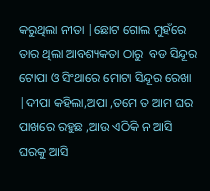କରୁଥିଲା ନୀତା |ଛୋଟ ଗୋଲ ମୁହଁରେ ତାର ଥିଲା ଆବଶ୍ୟକତା ଠାରୁ  ବଡ ସିନ୍ଦୂର ଟୋପା ଓ ସିଂଥାରେ ମୋଟା ସିନ୍ଦୂର ରେଖା |ଦୀପା କହିଲା,ଅପା ,ତମେ ତ ଆମ ଘର ପାଖରେ ରହୁଛ ,ଆଉ ଏଠିକି ନ ଆସି ଘରକୁ ଆସି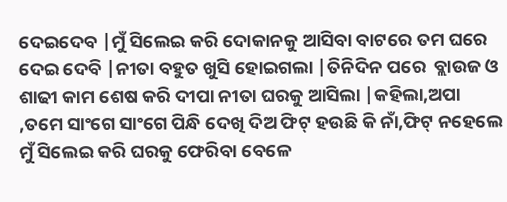ଦେଇଦେବ |ମୁଁ ସିଲେଇ କରି ଦୋକାନକୁ ଆସିବା ବାଟରେ ତମ ଘରେ ଦେଇ ଦେବି |ନୀତା ବହୁତ ଖୁସି ହୋଇଗଲା |ତିନିଦିନ ପରେ  ବ୍ଲାଉଜ ଓ ଶାଢୀ କାମ ଶେଷ କରି ଦୀପା ନୀତା ଘରକୁ ଆସିଲା |କହିଲା,ଅପା ,ତମେ ସାଂଗେ ସାଂଗେ ପିନ୍ଧି ଦେଖି ଦିଅ ଫିଟ୍ ହଉଛି କି ନାଁ,ଫିଟ୍ ନହେଲେ ମୁଁ ସିଲେଇ କରି ଘରକୁ ଫେରିବା ବେଳେ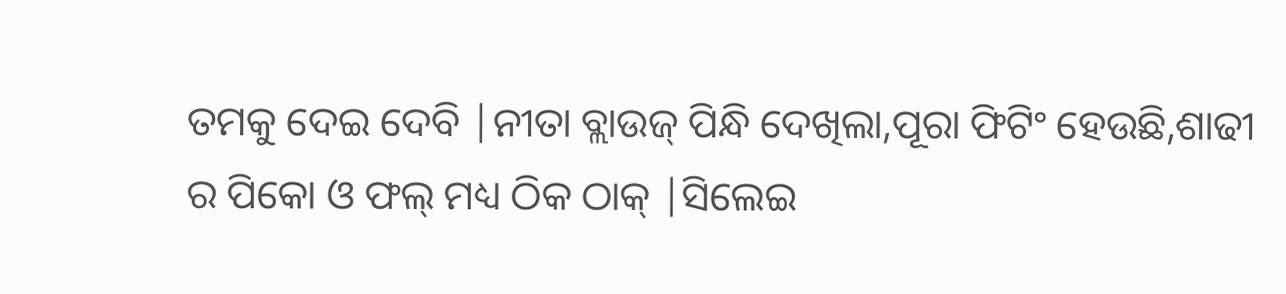ତମକୁ ଦେଇ ଦେବି |ନୀତା ବ୍ଲାଉଜ୍ ପିନ୍ଧି ଦେଖିଲା,ପୂରା ଫିଟିଂ ହେଉଛି,ଶାଢୀ ର ପିକୋ ଓ ଫଲ୍ ମଧ୍ୟ ଠିକ ଠାକ୍ |ସିଲେଇ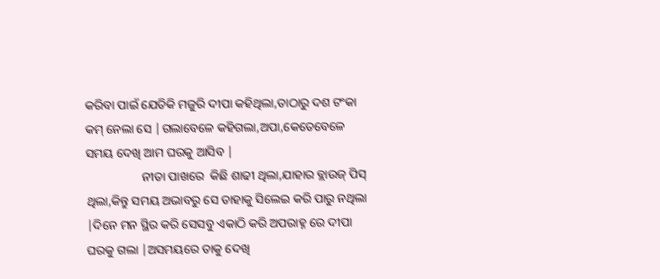କରିବା ପାଇଁ ଯେତିକି ମଜୁରି ଦୀପା କହିଥିଲା,ତାଠାରୁ ଦଶ ଟଂକା କମ୍ ନେଲା ସେ |ଗଲାବେଳେ କହିଗଲା,ଅପା,କେତେବେଳେ ସମୟ ଦେଖି ଆମ ଘରକୁ ଆସିବ |
                  ନୀତା ପାଖରେ  କିଛି ଶାଢୀ ଥିଲା,ଯାହାର ବ୍ଲାଉଜ୍ ପିସ୍ ଥିଲା,କିନ୍ତୁ ସମୟ ଅଭାବରୁ ସେ ତାହାକୁ ସିଲେଇ କରି ପାରୁ ନଥିଲା |ଦିନେ ମନ ସ୍ଥିର କରି ସେସବୁ ଏକାଠି କରି ଅପରାହ୍ନ ରେ ଦୀପା ଘରକୁ ଗଲା |ଅସମୟରେ ତାକୁ ଦେଖି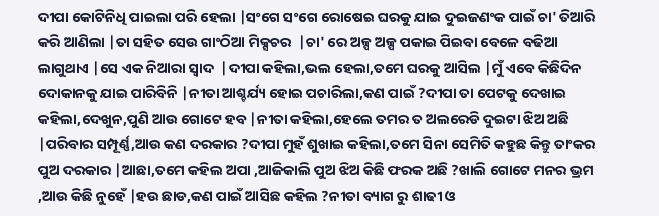ଦୀପା କୋଟିନିଧି ପାଇଲା ପରି ହେଲା |ସଂଗେ ସଂଗେ ରୋଷେଇ ଘରକୁ ଯାଇ ଦୁଇଜଣଂକ ପାଇଁ ଚା' ତିଆରି କରି ଆଣିଲା |ତା ସହିତ ସେଉ ଗାଂଠିଆ ମିକ୍ସଚର  |ଚା' ରେ ଅଳ୍ପ ଅଳ୍ପ ପକାଇ ପିଇବା ବେଳେ ବଢିଆ ଲାଗୁଥାଏ |ସେ ଏକ ନିଆରା ସ୍ୱାଦ  |ଦୀପା କହିଲା,ଭଲ ହେଲା,ତମେ ଘରକୁ ଆସିଲ |ମୁଁ ଏବେ କିଛିଦିନ ଦୋକାନକୁ ଯାଇ ପାରିବିନି |ନୀତା ଆଶ୍ଚର୍ଯ୍ୟ ହୋଇ ପଚାରିଲା,କଣ ପାଇଁ ?ଦୀପା ତା ପେଟକୁ ଦେଖାଇ କହିଲା,ଦେଖୁନ,ପୁଣି ଆଉ ଗୋଟେ ହବ |ନୀତା କହିଲା,ହେଲେ ତମର ତ ଅଲରେଡି ଦୁଇଟା ଝିଅ ଅଛି |ପରିବାର ସମ୍ପୂର୍ଣ୍ଣ,ଆଉ କଣ ଦରକାର ?ଦୀପା ମୁହଁ ଶୁଖାଇ କହିଲା,ତମେ ସିନା ସେମିତି କହୁଛ କିନ୍ତୁ ତାଂକର ପୁଅ ଦରକାର |ଆଛା,ତମେ କହିଲ ଅପା ,ଆଜିକାଲି ପୁଅ ଝିଅ କିଛି ଫରକ ଅଛି ?ଖାଲି ଗୋଟେ ମନର ଭ୍ରମ ,ଆଉ କିଛି ନୁହେଁ |ହଉ ଛାଡ,କଣ ପାଇଁ ଆସିଛ କହିଲ ?ନୀତା ବ୍ୟାଗ ରୁ ଶାଢୀ ଓ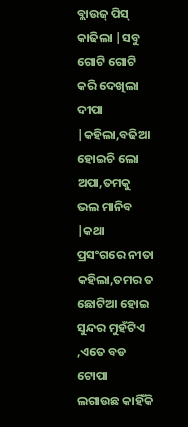ବ୍ଲାଉଜ୍ ପିସ୍ କାଢିଲା |ସବୁ ଗୋଟି ଗୋଟି କରି ଦେଖିଲା ଦୀପା |କହିଲା,ବଢିଆ ହୋଇଚି ଲୋ ଅପା,ତମକୁ ଭଲ ମାନିବ |କଥା ପ୍ରସଂଗରେ ନୀତା କହିଲା,ତମର ତ ଛୋଟିଆ ହୋଇ ସୁନ୍ଦର ମୁହଁଟିଏ ,ଏତେ ବଡ ଟୋପା  ଲଗାଉଛ କାହିଁକି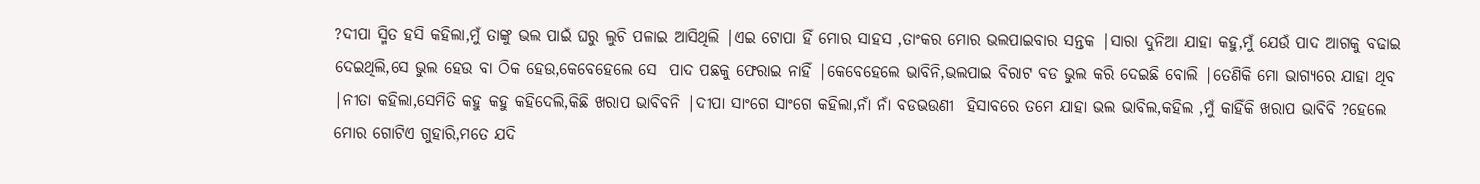?ଦୀପା ସ୍ମିତ ହସି କହିଲା,ମୁଁ ତାଙ୍କୁ ଭଲ ପାଇଁ ଘରୁ ଲୁଚି ପଳାଇ ଆସିଥିଲି |ଏଇ ଟୋପା ହିଁ ମୋର ସାହସ ,ତାଂକର ମୋର ଭଲପାଇବାର ସନ୍ତକ |ସାରା ଦୁନିଆ ଯାହା କହୁ,ମୁଁ ଯେଉଁ ପାଦ ଆଗକୁ ବଢାଇ ଦେଇଥିଲି,ସେ ଭୁଲ ହେଉ ବା ଠିକ ହେଉ,କେବେହେଲେ ସେ  ପାଦ ପଛକୁ ଫେରାଇ ନାହିଁ |କେବେହେଲେ ଭାବିନି,ଭଲପାଇ ବିରାଟ ବଡ ଭୁଲ କରି ଦେଇଛି ବୋଲି |ତେଣିକି ମୋ ଭାଗ୍ୟରେ ଯାହା ଥିବ |ନୀତା କହିଲା,ସେମିତି କହୁ କହୁ କହିଦେଲି,କିଛି ଖରାପ ଭାବିବନି |ଦୀପା ସାଂଗେ ସାଂଗେ କହିଲା,ନାଁ ନାଁ ବଡଭଉଣୀ  ହିସାବରେ ତମେ ଯାହା ଭଲ ଭାବିଲ,କହିଲ ,ମୁଁ କାହିଁକି ଖରାପ ଭାବିବି ?ହେଲେ ମୋର ଗୋଟିଏ ଗୁହାରି,ମତେ ଯଦି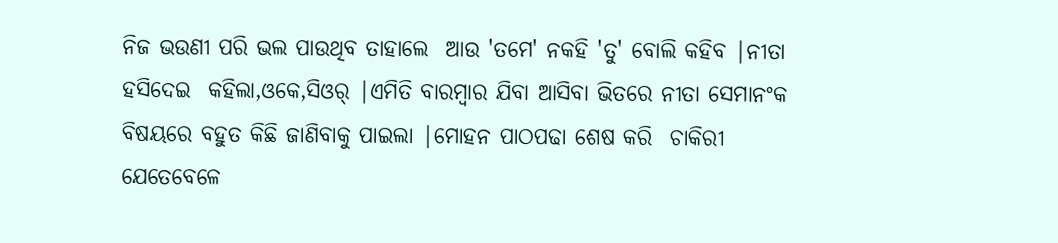ନିଜ ଭଉଣୀ ପରି ଭଲ ପାଉଥିବ ତାହାଲେ  ଆଉ 'ତମେ' ନକହି 'ତୁ' ବୋଲି କହିବ |ନୀତା ହସିଦେଇ  କହିଲା,ଓକେ,ସିଓର୍ |ଏମିତି ବାରମ୍ବାର ଯିବା ଆସିବା ଭିତରେ ନୀତା ସେମାନଂକ ବିଷୟରେ ବହୁତ କିଛି ଜାଣିବାକୁ ପାଇଲା |ମୋହନ ପାଠପଢା ଶେଷ କରି  ଚାକିରୀ  ଯେତେବେଳେ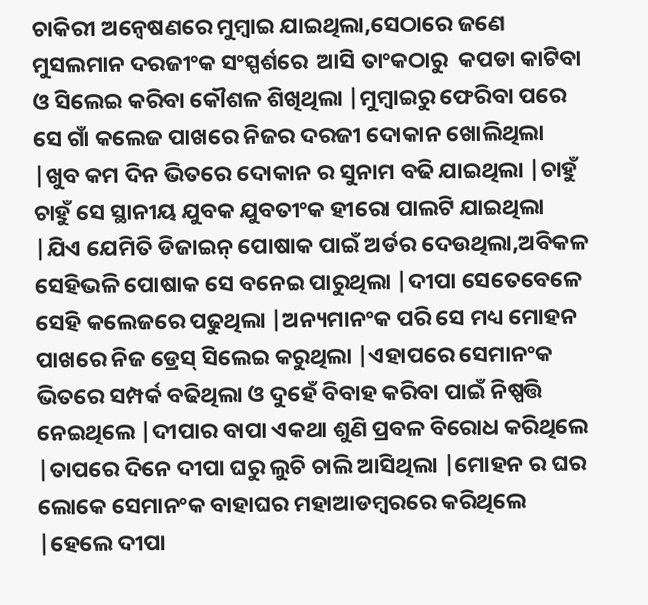ଚାକିରୀ ଅନ୍ୱେଷଣରେ ମୁମ୍ବାଇ ଯାଇଥିଲା,ସେଠାରେ ଜଣେ ମୁସଲମାନ ଦରଜୀଂକ ସଂସ୍ପର୍ଶରେ  ଆସି ତାଂକଠାରୁ  କପଡା କାଟିବା ଓ ସିଲେଇ କରିବା କୌଶଳ ଶିଖିଥିଲା |ମୁମ୍ବାଇରୁ ଫେରିବା ପରେ ସେ ଗାଁ କଲେଜ ପାଖରେ ନିଜର ଦରଜୀ ଦୋକାନ ଖୋଲିଥିଲା |ଖୁବ କମ ଦିନ ଭିତରେ ଦୋକାନ ର ସୁନାମ ବଢି ଯାଇଥିଲା |ଚାହୁଁ ଚାହୁଁ ସେ ସ୍ଥାନୀୟ ଯୁବକ ଯୁବତୀଂକ ହୀରୋ ପାଲଟି ଯାଇଥିଲା |ଯିଏ ଯେମିତି ଡିଜାଇନ୍ ପୋଷାକ ପାଇଁ ଅର୍ଡର ଦେଉଥିଲା,ଅବିକଳ ସେହିଭଳି ପୋଷାକ ସେ ବନେଇ ପାରୁଥିଲା |ଦୀପା ସେତେବେଳେ ସେହି କଲେଜରେ ପଢୁଥିଲା |ଅନ୍ୟମାନଂକ ପରି ସେ ମଧ୍ୟ ମୋହନ ପାଖରେ ନିଜ ଡ୍ରେସ୍ ସିଲେଇ କରୁଥିଲା |ଏହାପରେ ସେମାନଂକ ଭିତରେ ସମ୍ପର୍କ ବଢିଥିଲା ଓ ଦୁହେଁ ବିବାହ କରିବା ପାଇଁ ନିଷ୍ପତ୍ତି ନେଇଥିଲେ |ଦୀପାର ବାପା ଏକଥା ଶୁଣି ପ୍ରବଳ ବିରୋଧ କରିଥିଲେ  |ତାପରେ ଦିନେ ଦୀପା ଘରୁ ଲୁଚି ଚାଲି ଆସିଥିଲା |ମୋହନ ର ଘର ଲୋକେ ସେମାନଂକ ବାହାଘର ମହାଆଡମ୍ବରରେ କରିଥିଲେ  |ହେଲେ ଦୀପା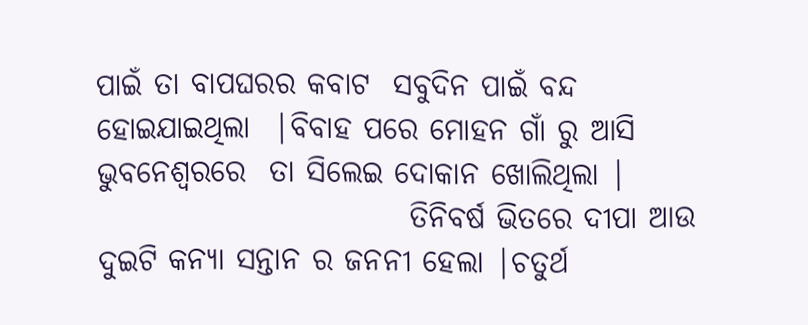ପାଇଁ ତା ବାପଘରର କବାଟ  ସବୁଦିନ ପାଇଁ ବନ୍ଦ ହୋଇଯାଇଥିଲା  |ବିବାହ ପରେ ମୋହନ ଗାଁ ରୁ ଆସି ଭୁବନେଶ୍ୱରରେ  ତା ସିଲେଇ ଦୋକାନ ଖୋଲିଥିଲା |
                          ତିନିବର୍ଷ ଭିତରେ ଦୀପା ଆଉ ଦୁଇଟି କନ୍ୟା ସନ୍ତାନ ର ଜନନୀ ହେଲା |ଚତୁର୍ଥ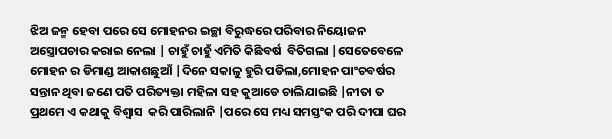ଝିଅ ଜନ୍ମ ହେବା ପରେ ସେ ମୋହନର ଇଚ୍ଛା ବିରୁଦ୍ଧରେ ପରିବାର ନିୟୋଜନ ଅସ୍ତ୍ରୋପଚାର କରାଇ ନେଲା | ଚାହୁଁ ଚାହୁଁ ଏମିତି କିଛିବର୍ଷ  ବିତିଗଲା |ସେତେବେଳେ ମୋହନ ର ଡିମାଣ୍ଡ ଆକାଶଛୁଆଁ |ଦିନେ ସକାଳୁ ହୁରି ପଡିଲା,ମୋହନ ପାଂଚବର୍ଷର ସନ୍ତାନ ଥିବା ଜଣେ ପତି ପରିତ୍ୟକ୍ତା ମହିଳା ସହ କୁଆଡେ ଚାଲିଯାଇଛି |ନୀତା ତ ପ୍ରଥମେ ଏ କଥାକୁ ବିଶ୍ୱାସ  କରି ପାରିଲାନି |ପରେ ସେ ମଧ୍ୟ ସମସ୍ତଂକ ପରି ଦୀପା ଘର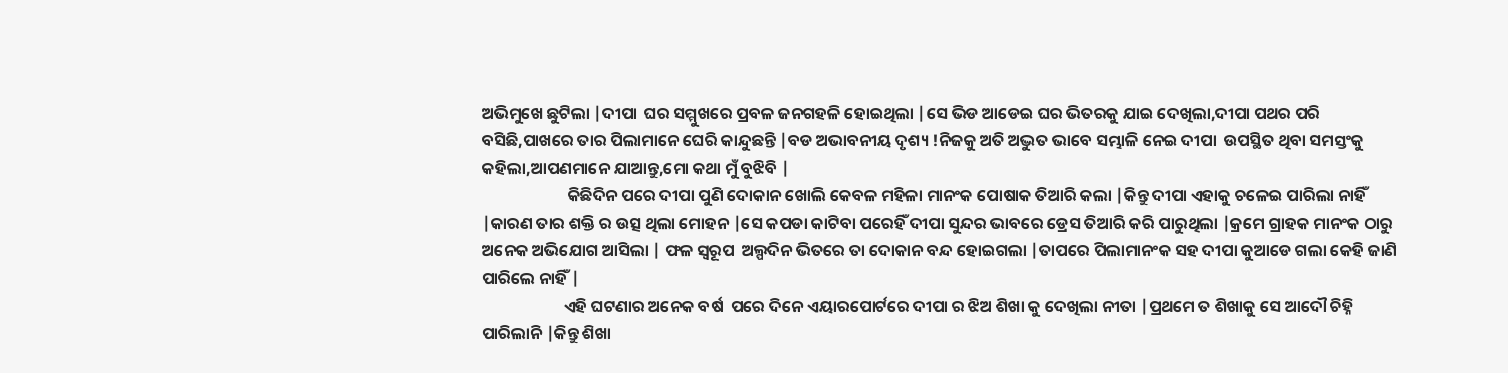ଅଭିମୁଖେ ଛୁଟିଲା |ଦୀପା  ଘର ସମ୍ମୁଖରେ ପ୍ରବଳ ଜନଗହଳି ହୋଇଥିଲା |ସେ ଭିଡ ଆଡେଇ ଘର ଭିତରକୁ ଯାଇ ଦେଖିଲା,ଦୀପା ପଥର ପରି ବସିଛି,ପାଖରେ ତାର ପିଲାମାନେ ଘେରି କାନ୍ଦୁଛନ୍ତି |ବଡ ଅଭାବନୀୟ ଦୃଶ୍ୟ !ନିଜକୁ ଅତି ଅଦ୍ଭୁତ ଭାବେ ସମ୍ଭାଳି ନେଇ ଦୀପା  ଉପସ୍ଥିତ ଥିବା ସମସ୍ତଂକୁ କହିଲା,ଆପଣମାନେ ଯାଆନ୍ତୁ,ମୋ କଥା ମୁଁ ବୁଝିବି |
                       କିଛିଦିନ ପରେ ଦୀପା ପୁଣି ଦୋକାନ ଖୋଲି କେବଳ ମହିଳା ମାନଂକ ପୋଷାକ ତିଆରି କଲା |କିନ୍ତୁ ଦୀପା ଏହାକୁ ଚଳେଇ ପାରିଲା ନାହିଁ |କାରଣ ତାର ଶକ୍ତି ର ଉତ୍ସ ଥିଲା ମୋହନ |ସେ କପଡା କାଟିବା ପରେହିଁ ଦୀପା ସୁନ୍ଦର ଭାବରେ ଡ୍ରେସ ତିଆରି କରି ପାରୁଥିଲା |କ୍ରମେ ଗ୍ରାହକ ମାନଂକ ଠାରୁ ଅନେକ ଅଭିଯୋଗ ଆସିଲା | ଫଳ ସ୍ୱରୂପ  ଅଲ୍ପଦିନ ଭିତରେ ତା ଦୋକାନ ବନ୍ଦ ହୋଇଗଲା |ତାପରେ ପିଲାମାନଂକ ସହ ଦୀପା କୁଆଡେ ଗଲା କେହି ଜାଣି ପାରିଲେ ନାହିଁ |
                      ଏହି ଘଟଣାର ଅନେକ ବର୍ଷ  ପରେ ଦିନେ ଏୟାରପୋର୍ଟରେ ଦୀପା ର ଝିଅ ଶିଖା କୁ ଦେଖିଲା ନୀତା |ପ୍ରଥମେ ତ ଶିଖାକୁ ସେ ଆଦୌ ଚିହ୍ନି ପାରିଲାନି |କିନ୍ତୁ ଶିଖା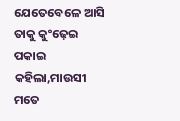ଯେତେବେଳେ ଆସି ତାକୁ କୁଂଢ଼େଇ ପକାଇ କହିଲା,ମାଉସୀ ମତେ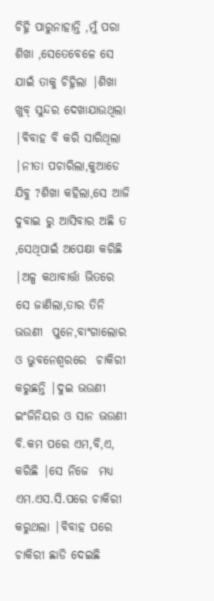ଚିହ୍ନି ପାରୁନାହାନ୍ତି ,ମୁଁ ପରା ଶିଖା ,ସେତେବେଳେ ସେ ଯାଇଁ ତାକୁ ଚିହ୍ନିଲା |ଶିଖା ଖୁବ୍ ସୁନ୍ଦର ଦେଖାଯାଉଥିଲା |ବିବାହ ବି କରି ସାରିଥିଲା |ନୀତା ପଚାରିଲା,କୁଆଡେ ଯିବୁ ?ଶିଖା କହିଲା,ସେ ଆଜି ଦୁବାଇ ରୁ ଆସିବାର ଅଛି ତ ,ସେଥିପାଇଁ ଅପେକ୍ଷା କରିଛି |ଅଳ୍ପ କଥାବାର୍ତ୍ତା ଭିତରେ ସେ ଜାଣିଲା,ତାର ତିନି ଭଉଣୀ  ପୁନେ,ବାଂଗାଲୋର ଓ ଭୁବନେଶ୍ୱରରେ  ଚାକିରୀ କରୁଛନ୍ତି |ଦୁଇ ଭଉଣୀ ଇଂଜିନିୟର ଓ ସାନ ଭଉଣୀ ବି.କମ ପରେ ଏମ,ବି,ଏ, କରିଛି |ସେ ନିଜେ  ମଧ୍ୟ ଏମ.ଏସ.ସି.ପରେ ଚାକିରୀ କରୁଥଲା |ବିବାହ ପରେ ଚାକିରୀ ଛାଡି ଦେଇଛି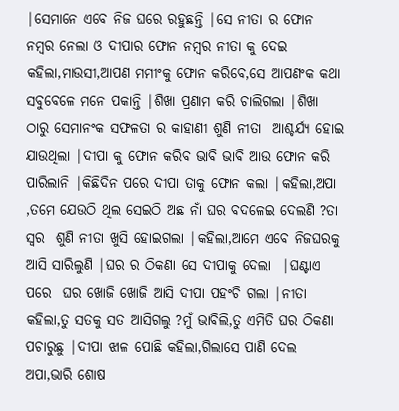|ସେମାନେ ଏବେ ନିଜ ଘରେ ରହୁଛନ୍ତି |ସେ ନୀତା ର ଫୋନ ନମ୍ବର ନେଲା ଓ ଦୀପାର ଫୋନ ନମ୍ବର ନୀତା କୁ ଦେଇ କହିଲା,ମାଉସୀ,ଆପଣ ମମୀଂକୁ ଫୋନ କରିବେ,ସେ ଆପଣଂକ କଥା ସବୁବେଳେ ମନେ ପକାନ୍ତି |ଶିଖା ପ୍ରଣାମ କରି ଚାଲିଗଲା |ଶିଖା ଠାରୁ ସେମାନଂକ ସଫଳତା ର କାହାଣୀ ଶୁଣି ନୀତା  ଆଶ୍ଚର୍ଯ୍ୟ ହୋଇ ଯାଉଥିଲା |ଦୀପା କୁ ଫୋନ କରିବ ଭାବି ଭାବି ଆଉ ଫୋନ କରି ପାରିଲାନି |କିଛିଦିନ ପରେ ଦୀପା ତାକୁ ଫୋନ କଲା |କହିଲା,ଅପା ,ତମେ ଯେଉଠି ଥିଲ ସେଇଠି ଅଛ ନାଁ ଘର ବଦଳେଇ ଦେଲଣି ?ତା ସ୍ୱର  ଶୁଣି ନୀତା ଖୁସି ହୋଇଗଲା |କହିଲା,ଆମେ ଏବେ ନିଜଘରକୁ ଆସି ସାରିଲୁଣି |ଘର ର ଠିକଣା ସେ ଦୀପାକୁ ଦେଲା  |ଘଣ୍ଟାଏ ପରେ  ଘର ଖୋଜି ଖୋଜି ଆସି ଦୀପା ପହଂଚି ଗଲା |ନୀତା କହିଲା,ତୁ ସତକୁ ସତ ଆସିଗଲୁ ?ମୁଁ ଭାବିଲି,ତୁ ଏମିତି ଘର ଠିକଣା ପଚାରୁଛୁ |ଦୀପା ଝାଳ ପୋଛି କହିଲା,ଗିଲାସେ ପାଣି ଦେଲ ଅପା,ଭାରି ଶୋଷ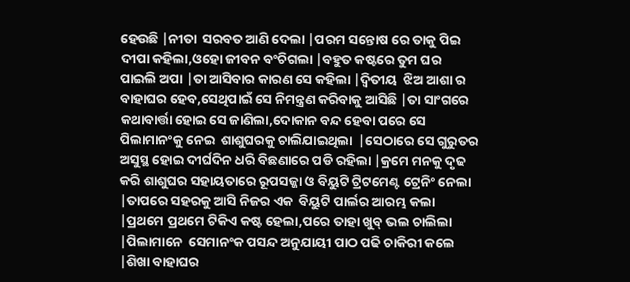ହେଉଛି |ନୀତା  ସରବତ ଆଣି ଦେଲା |ପରମ ସନ୍ତୋଷ ରେ ତାକୁ ପିଇ ଦୀପା କହିଲା,ଓହୋ ଜୀବନ ବଂଚିଗଲା |ବହୁତ କଷ୍ଟରେ ତୁମ ଘର ପାଇଲି ଅପା |ତା ଆସିବାର କାରଣ ସେ କହିଲା |ଦ୍ଵିତୀୟ  ଝିଅ ଆଶା ର ବାହାଘର ହେବ,ସେଥିପାଇଁ ସେ ନିମନ୍ତ୍ରଣ କରିବାକୁ ଆସିଛି |ତା ସାଂଗରେ କଥାବାର୍ତ୍ତା ହୋଇ ସେ ଜାଣିଲା,ଦୋକାନ ବନ୍ଦ ହେବା ପରେ ସେ  ପିଲାମାନଂକୁ ନେଇ  ଶାଶୁଘରକୁ ଚାଲିଯାଇଥିଲା  |ସେଠାରେ ସେ ଗୁରୁତର ଅସୁସ୍ଥ ହୋଇ ଦୀର୍ଘଦିନ ଧରି ବିଛଣାରେ ପଡି ରହିଲା |କ୍ରମେ ମନକୁ ଦୃଢ କରି ଶାଶୁଘର ସହାୟତାରେ ରୂପସଜ୍ଜା ଓ ବିୟୁଟି ଟ୍ରିଟମେଣ୍ଟ ଟ୍ରେନିଂ ନେଲା |ତାପରେ ସହରକୁ ଆସି ନିଜର ଏକ  ବିୟୁଟି ପାର୍ଲର ଆରମ୍ଭ କଲା |ପ୍ରଥମେ ପ୍ରଥମେ ଟିକିଏ କଷ୍ଟ ହେଲା,ପରେ ତାହା ଖୁବ୍ ଭଲ ଚାଲିଲା |ପିଲାମାନେ  ସେମାନଂକ ପସନ୍ଦ ଅନୁଯାୟୀ ପାଠ ପଢି ଚାକିରୀ କଲେ  |ଶିଖା ବାହାଘର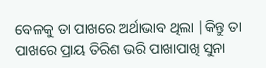ବେଳକୁ ତା ପାଖରେ ଅର୍ଥାଭାବ ଥିଲା |କିନ୍ତୁ ତା ପାଖରେ ପ୍ରାୟ ତିରିଶ ଭରି ପାଖାପାଖି ସୁନା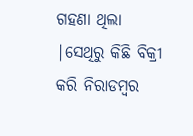ଗହଣା ଥିଲା |ସେଥିରୁ କିଛି ବିକ୍ରୀ କରି ନିରାଡମ୍ବର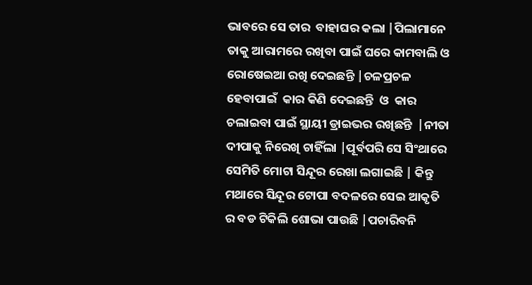ଭାବରେ ସେ ତାର  ବାହାଘର କଲା |ପିଲାମାନେ ତାକୁ ଆରାମରେ ରଖିବା ପାଇଁ ଘରେ କାମବାଲି ଓ ରୋଷେଇଆ ରଖି ଦେଇଛନ୍ତି |ଚଳପ୍ରଚଳ ହେବାପାଇଁ  କାର କିଣି ଦେଇଛନ୍ତି  ଓ  କାର ଚଲାଇବା ପାଇଁ ସ୍ଥାୟୀ ଡ୍ରାଇଭର ରଖିଛନ୍ତି  |ନୀତା ଦୀପାକୁ ନିରେଖି ଚାହିଁଲା |ପୂର୍ବପରି ସେ ସିଂଥାରେ ସେମିତି ମୋଟା ସିନ୍ଦୂର ରେଖା ଲଗାଇଛି | କିନ୍ତୁ ମଥାରେ ସିନ୍ଦୂର ଟୋପା ବଦଳରେ ସେଇ ଆକୃତି ର ବଡ ଟିକିଲି ଶୋଭା ପାଉଛି |ପଚାରିବନି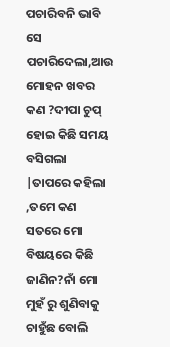ପଚାରିବନି ଭାବି ସେ ପଚାରିଦେଲା,ଆଉ ମୋହନ ଖବର କଣ ?ଦୀପା ଚୁପ୍ ହୋଇ କିଛି ସମୟ ବସିଗଲା |ତାପରେ କହିଲା ,ତମେ କଣ ସତରେ ମୋ ବିଷୟରେ କିଛି ଜାଣିନ?ନାଁ ମୋ ମୁହଁ ରୁ ଶୁଣିବାକୁ ଚାହୁଁଛ ବୋଲି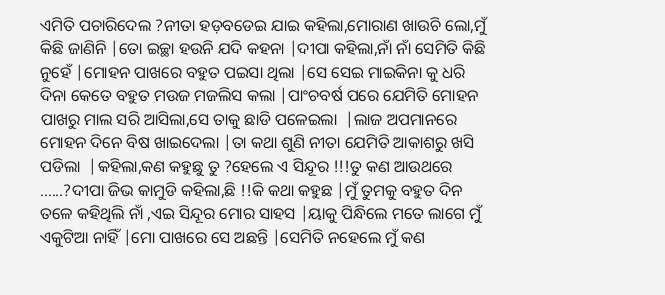ଏମିତି ପଚାରିଦେଲ ?ନୀତା ହଡ଼ବଡେଇ ଯାଇ କହିଲା,ମୋରାଣ ଖାଉଚି ଲୋ,ମୁଁ କିଛି ଜାଣିନି |ତୋ ଇଚ୍ଛା ହଉନି ଯଦି କହନା |ଦୀପା କହିଲା,ନାଁ ନାଁ ସେମିତି କିଛି ନୁହେଁ |ମୋହନ ପାଖରେ ବହୁତ ପଇସା ଥିଲା |ସେ ସେଇ ମାଇକିନା କୁ ଧରି ଦିନା କେତେ ବହୁତ ମଉଜ ମଜଲିସ କଲା |ପାଂଚବର୍ଷ ପରେ ଯେମିତି ମୋହନ ପାଖରୁ ମାଲ ସରି ଆସିଲା,ସେ ତାକୁ ଛାଡି ପଳେଇଲା  |ଲାଜ ଅପମାନରେ ମୋହନ ଦିନେ ବିଷ ଖାଇଦେଲା |ତା କଥା ଶୁଣି ନୀତା ଯେମିତି ଆକାଶରୁ ଖସି ପଡିଲା  |କହିଲା,କଣ କହୁଛୁ ତୁ ?ହେଲେ ଏ ସିନ୍ଦୂର !!!ତୁ କଣ ଆଉଥରେ ......?ଦୀପା ଜିଭ କାମୁଡି କହିଲା,ଛି !!କି କଥା କହୁଛ |ମୁଁ ତୁମକୁ ବହୁତ ଦିନ ତଳେ କହିଥିଲି ନାଁ ,ଏଇ ସିନ୍ଦୂର ମୋର ସାହସ |ୟାକୁ ପିନ୍ଧିଲେ ମତେ ଲାଗେ ମୁଁ ଏକୁଟିଆ ନାହିଁ |ମୋ ପାଖରେ ସେ ଅଛନ୍ତି |ସେମିତି ନହେଲେ ମୁଁ କଣ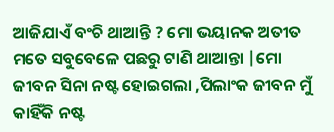ଆଜିଯାଏଁ ବଂଚି ଥାଆନ୍ତି ? ମୋ ଭୟାନକ ଅତୀତ ମତେ ସବୁବେଳେ ପଛରୁ ଟାଣି ଥାଆନ୍ତା |ମୋ ଜୀବନ ସିନା ନଷ୍ଟ ହୋଇଗଲା ,ପିଲାଂକ ଜୀବନ ମୁଁ କାହିଁକି ନଷ୍ଟ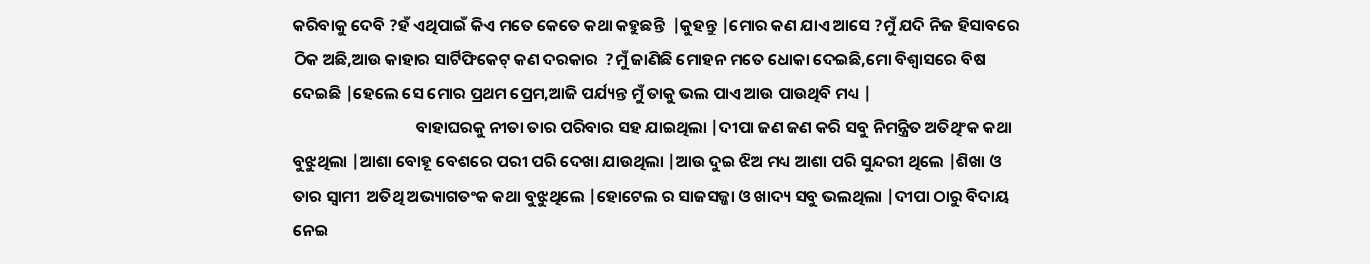କରିବାକୁ ଦେବି ?ହଁ ଏଥିପାଇଁ କିଏ ମତେ କେତେ କଥା କହୁଛନ୍ତି  |କୁହନ୍ତୁ |ମୋର କଣ ଯାଏ ଆସେ ?ମୁଁ ଯଦି ନିଜ ହିସାବରେ ଠିକ ଅଛି,ଆଉ କାହାର ସାର୍ଟିଫିକେଟ୍ କଣ ଦରକାର  ?ମୁଁ ଜାଣିଛି ମୋହନ ମତେ ଧୋକା ଦେଇଛି,ମୋ ବିଶ୍ୱାସରେ ବିଷ ଦେଇଛି |ହେଲେ ସେ ମୋର ପ୍ରଥମ ପ୍ରେମ,ଆଜି ପର୍ଯ୍ୟନ୍ତ ମୁଁ ତାକୁ ଭଲ ପାଏ ଆଉ ପାଉଥିବି ମଧ୍ୟ |
                                 ବାହାଘରକୁ ନୀତା ତାର ପରିବାର ସହ ଯାଇଥିଲା |ଦୀପା ଜଣ ଜଣ କରି ସବୁ ନିମନ୍ତ୍ରିତ ଅତିଥିଂକ କଥା ବୁଝୁଥିଲା |ଆଶା ବୋହୂ ବେଶରେ ପରୀ ପରି ଦେଖା ଯାଉଥିଲା |ଆଉ ଦୁଇ ଝିଅ ମଧ୍ୟ ଆଶା ପରି ସୁନ୍ଦରୀ ଥିଲେ |ଶିଖା ଓ ତାର ସ୍ୱାମୀ  ଅତିଥି ଅଭ୍ୟାଗତଂକ କଥା ବୁଝୁଥିଲେ |ହୋଟେଲ ର ସାଜସଜ୍ଜା ଓ ଖାଦ୍ୟ ସବୁ ଭଲଥିଲା |ଦୀପା ଠାରୁ ବିଦାୟ ନେଇ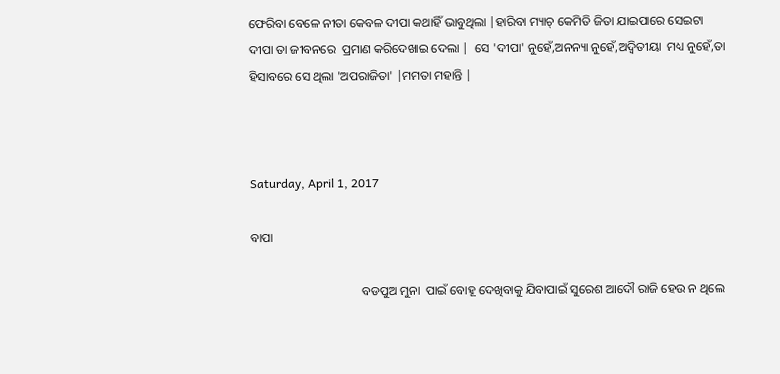ଫେରିବା ବେଳେ ନୀତା କେବଳ ଦୀପା କଥାହିଁ ଭାବୁଥିଲା |ହାରିବା ମ୍ୟାଚ୍ କେମିତି ଜିତା ଯାଇପାରେ ସେଇଟା ଦୀପା ତା ଜୀବନରେ  ପ୍ରମାଣ କରିଦେଖାଇ ଦେଲା |  ସେ 'ଦୀପା' ନୁହେଁ,ଅନନ୍ୟା ନୁହେଁ,ଅଦ୍ଵିତୀୟା  ମଧ୍ୟ ନୁହେଁ,ତା ହିସାବରେ ସେ ଥିଲା 'ଅପରାଜିତା' |ମମତା ମହାନ୍ତି |



Saturday, April 1, 2017

ବାପା

                                    ବଡପୁଅ ମୁନା  ପାଇଁ ବୋହୂ ଦେଖିବାକୁ ଯିବାପାଇଁ ସୁରେଶ ଆଦୌ ରାଜି ହେଉ ନ ଥିଲେ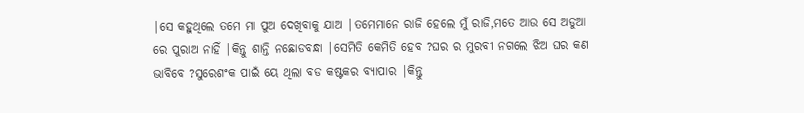|ସେ କହୁଥିଲେ ତମେ ମା ପୁଅ ଦେଖିବାକୁ ଯାଅ |ତମେମାନେ ରାଜି ହେଲେ ମୁଁ ରାଜି,ମତେ ଆଉ ସେ ଅଡୁଆ ରେ ପୁରାଅ ନାହିଁ |କିନ୍ତୁ ଶାନ୍ତି ନଛୋଡବନ୍ଧା |ସେମିତି କେମିତି ହେବ ?ଘର ର ମୁରବୀ ନଗଲେ ଝିଅ ଘର କଣ ଭାବିବେ ?ସୁରେଶଂକ ପାଇଁ ୟେ ଥିଲା ବଡ କଷ୍ଟକର ବ୍ୟାପାର |କିନ୍ତୁ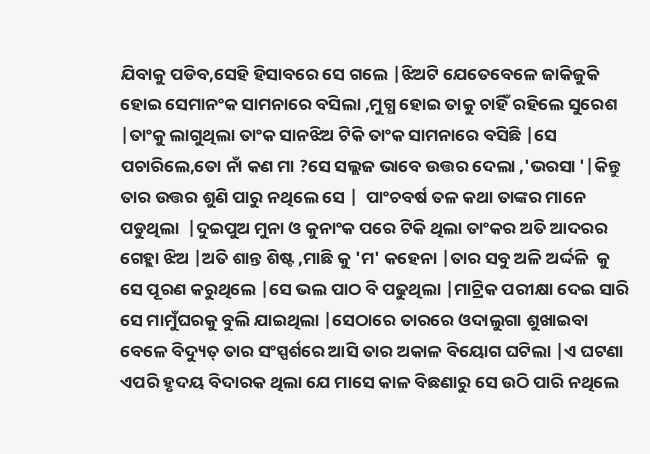ଯିବାକୁ ପଡିବ,ସେହି ହିସାବରେ ସେ ଗଲେ |ଝିଅଟି ଯେତେବେଳେ ଜାକିଜୁକି ହୋଇ ସେମାନଂକ ସାମନାରେ ବସିଲା ,ମୁଗ୍ଧ ହୋଇ ତାକୁ ଚାହିଁ ରହିଲେ ସୁରେଶ |ତାଂକୁ ଲାଗୁଥିଲା ତାଂକ ସାନଝିଅ ଟିକି ତାଂକ ସାମନାରେ ବସିଛି |ସେ ପଚାରିଲେ,ତୋ ନାଁ କଣ ମା ?ସେ ସଲ୍ଲଜ ଭାବେ ଉତ୍ତର ଦେଲା ,'ଭରସା '|କିନ୍ତୁ ତାର ଉତ୍ତର ଶୁଣି ପାରୁ ନଥିଲେ ସେ |  ପାଂଚବର୍ଷ ତଳ କଥା ତାଙ୍କର ମାନେ ପଡୁଥିଲା  |ଦୁଇପୁଅ ମୁନା ଓ କୁନାଂକ ପରେ ଟିକି ଥିଲା ତାଂକର ଅତି ଆଦରର ଗେହ୍ଲା ଝିଅ |ଅତି ଶାନ୍ତ ଶିଷ୍ଟ ,ମାଛି କୁ 'ମ' କହେନା |ତାର ସବୁ ଅଳି ଅର୍ଦ୍ଦଳି  କୁ ସେ ପୂରଣ କରୁଥିଲେ |ସେ ଭଲ ପାଠ ବି ପଢୁଥିଲା |ମାଟ୍ରିକ ପରୀକ୍ଷା ଦେଇ ସାରି ସେ ମାମୁଁଘରକୁ ବୁଲି ଯାଇଥିଲା |ସେଠାରେ ତାରରେ ଓଦାଲୁଗା ଶୁଖାଇବା ବେଳେ ବିଦ୍ୟୁତ୍ ତାର ସଂସ୍ପର୍ଶରେ ଆସି ତାର ଅକାଳ ବିୟୋଗ ଘଟିଲା |ଏ ଘଟଣା ଏପରି ହୃଦୟ ବିଦାରକ ଥିଲା ଯେ ମାସେ କାଳ ବିଛଣାରୁ ସେ ଉଠି ପାରି ନଥିଲେ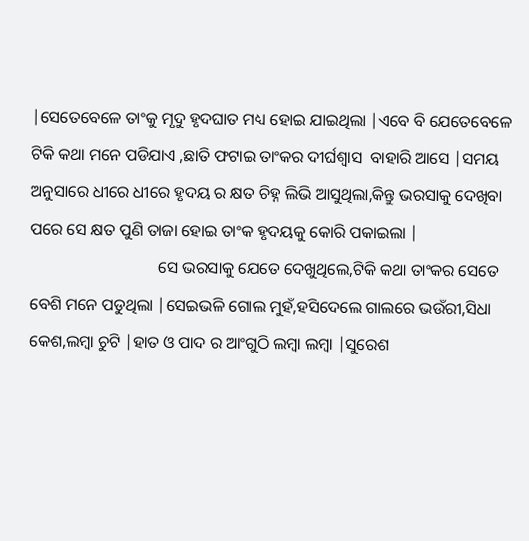|ସେତେବେଳେ ତାଂକୁ ମୃଦୁ ହୃଦଘାତ ମଧ୍ୟ ହୋଇ ଯାଇଥିଲା |ଏବେ ବି ଯେତେବେଳେ ଟିକି କଥା ମନେ ପଡିଯାଏ ,ଛାତି ଫଟାଇ ତାଂକର ଦୀର୍ଘଶ୍ଵାସ  ବାହାରି ଆସେ |ସମୟ ଅନୁସାରେ ଧୀରେ ଧୀରେ ହୃଦୟ ର କ୍ଷତ ଚିହ୍ନ ଲିଭି ଆସୁଥିଲା,କିନ୍ତୁ ଭରସାକୁ ଦେଖିବା ପରେ ସେ କ୍ଷତ ପୁଣି ତାଜା ହୋଇ ତାଂକ ହୃଦୟକୁ କୋରି ପକାଇଲା |
                               ସେ ଭରସାକୁ ଯେତେ ଦେଖୁଥିଲେ,ଟିକି କଥା ତାଂକର ସେତେ ବେଶି ମନେ ପଡୁଥିଲା |ସେଇଭଳି ଗୋଲ ମୁହଁ,ହସିଦେଲେ ଗାଲରେ ଭଉଁରୀ,ସିଧା କେଶ,ଲମ୍ବା ଚୁଟି |ହାତ ଓ ପାଦ ର ଆଂଗୁଠି ଲମ୍ବା ଲମ୍ବା |ସୁରେଶ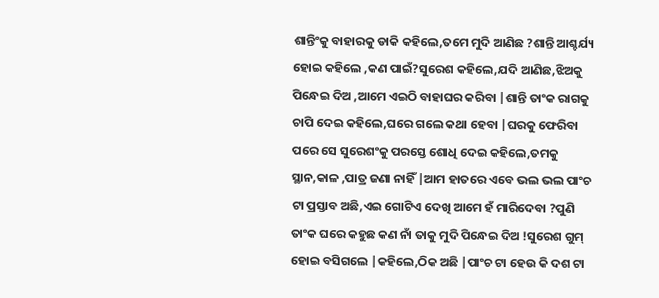ଶାନ୍ତିଂକୁ ବାହାରକୁ ଡାକି କହିଲେ,ତମେ ମୁଦି ଆଣିଛ ?ଶାନ୍ତି ଆଶ୍ଚର୍ଯ୍ୟ ହୋଇ କହିଲେ ,କଣ ପାଇଁ?ସୁରେଶ କହିଲେ,ଯଦି ଆଣିଛ,ଝିଅକୁ ପିନ୍ଧେଇ ଦିଅ ,ଆମେ ଏଇଠି ବାହାଘର କରିବା |ଶାନ୍ତି ତାଂକ ରାଗକୁ ଚାପି ଦେଇ କହିଲେ,ଘରେ ଗଲେ କଥା ହେବା |ଘରକୁ ଫେରିବା ପରେ ସେ ସୁରେଶଂକୁ ପରସ୍ତେ ଶୋଧି ଦେଇ କହିଲେ,ତମକୁ ସ୍ଥାନ,କାଳ ,ପାତ୍ର ଜଣା ନାହିଁ |ଆମ ହାତରେ ଏବେ ଭଲ ଭଲ ପାଂଚ ଟା ପ୍ରସ୍ତାବ ଅଛି,ଏଇ ଗୋଟିଏ ଦେଖି ଆମେ ହଁ ମାରିଦେବା ?ପୁଣି ତାଂକ ଘରେ କହୁଛ କଣ ନାଁ ତାକୁ ମୁଦି ପିନ୍ଧେଇ ଦିଅ !ସୁରେଶ ଗୁମ୍ ହୋଇ ବସିଗଲେ |କହିଲେ,ଠିକ ଅଛି |ପାଂଚ ଟା ହେଉ କି ଦଶ ଟା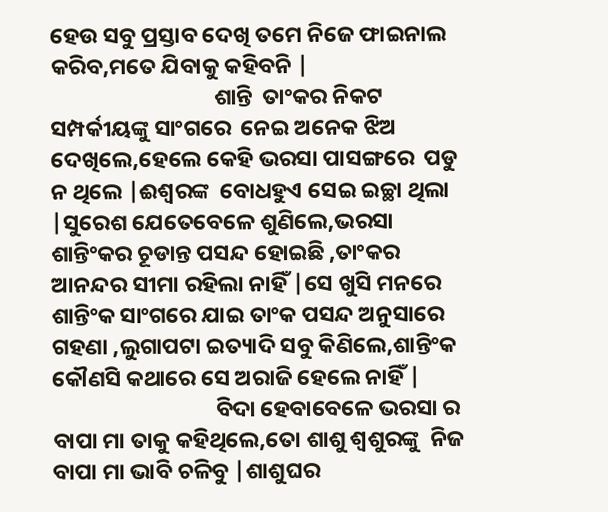ହେଉ ସବୁ ପ୍ରସ୍ତାବ ଦେଖି ତମେ ନିଜେ ଫାଇନାଲ କରିବ,ମତେ ଯିବାକୁ କହିବନି |
                                ଶାନ୍ତି  ତାଂକର ନିକଟ ସମ୍ପର୍କୀୟଙ୍କୁ ସାଂଗରେ  ନେଇ ଅନେକ ଝିଅ ଦେଖିଲେ,ହେଲେ କେହି ଭରସା ପାସଙ୍ଗରେ  ପଡୁ ନ ଥିଲେ |ଈଶ୍ୱରଙ୍କ  ବୋଧହୁଏ ସେଇ ଇଚ୍ଛା ଥିଲା |ସୁରେଶ ଯେତେବେଳେ ଶୁଣିଲେ,ଭରସା ଶାନ୍ତିଂକର ଚୂଡାନ୍ତ ପସନ୍ଦ ହୋଇଛି ,ତାଂକର ଆନନ୍ଦର ସୀମା ରହିଲା ନାହିଁ |ସେ ଖୁସି ମନରେ ଶାନ୍ତିଂକ ସାଂଗରେ ଯାଇ ତାଂକ ପସନ୍ଦ ଅନୁସାରେ ଗହଣା ,ଲୁଗାପଟା ଇତ୍ୟାଦି ସବୁ କିଣିଲେ,ଶାନ୍ତିଂକ କୌଣସି କଥାରେ ସେ ଅରାଜି ହେଲେ ନାହିଁ |
                                ବିଦା ହେବାବେଳେ ଭରସା ର ବାପା ମା ତାକୁ କହିଥିଲେ,ତୋ ଶାଶୁ ଶ୍ୱଶୁରଙ୍କୁ  ନିଜ ବାପା ମା ଭାବି ଚଳିବୁ |ଶାଶୁଘର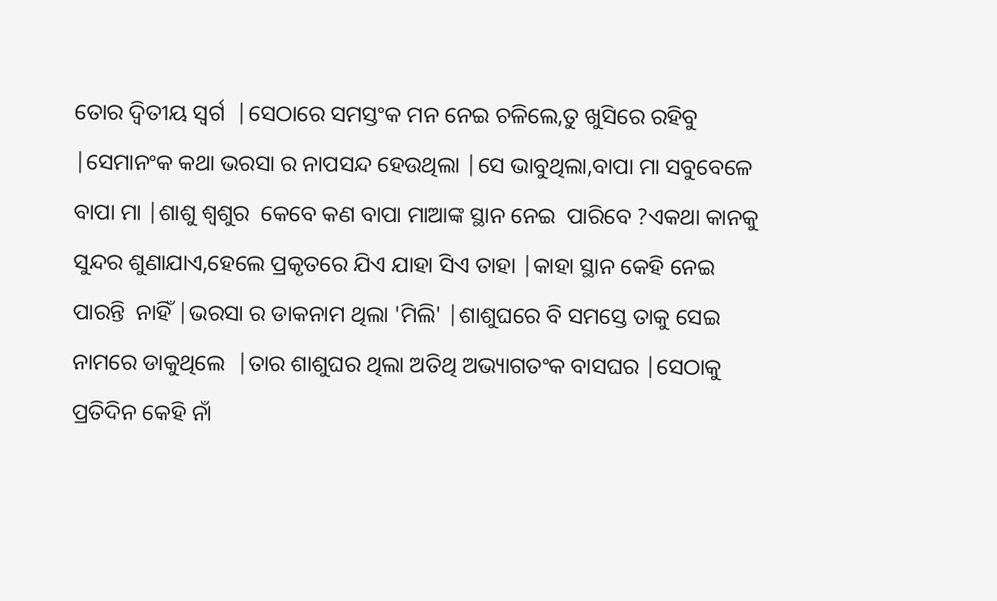ତୋର ଦ୍ୱିତୀୟ ସ୍ୱର୍ଗ  |ସେଠାରେ ସମସ୍ତଂକ ମନ ନେଇ ଚଳିଲେ,ତୁ ଖୁସିରେ ରହିବୁ |ସେମାନଂକ କଥା ଭରସା ର ନାପସନ୍ଦ ହେଉଥିଲା |ସେ ଭାବୁଥିଲା,ବାପା ମା ସବୁବେଳେ ବାପା ମା |ଶାଶୁ ଶ୍ୱଶୁର  କେବେ କଣ ବାପା ମାଆଙ୍କ ସ୍ଥାନ ନେଇ  ପାରିବେ ?ଏକଥା କାନକୁ ସୁନ୍ଦର ଶୁଣାଯାଏ,ହେଲେ ପ୍ରକୃତରେ ଯିଏ ଯାହା ସିଏ ତାହା |କାହା ସ୍ଥାନ କେହି ନେଇ ପାରନ୍ତି  ନାହିଁ |ଭରସା ର ଡାକନାମ ଥିଲା 'ମିଲି' |ଶାଶୁଘରେ ବି ସମସ୍ତେ ତାକୁ ସେଇ ନାମରେ ଡାକୁଥିଲେ  |ତାର ଶାଶୁଘର ଥିଲା ଅତିଥି ଅଭ୍ୟାଗତଂକ ବାସଘର |ସେଠାକୁ ପ୍ରତିଦିନ କେହି ନାଁ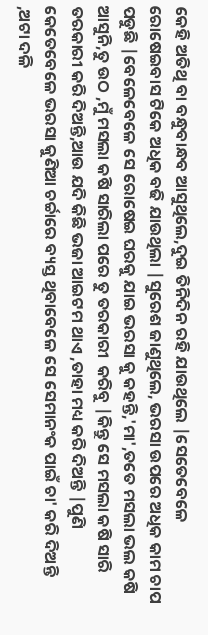କେହି ଅତିଥି ବା ବନ୍ଧୁବାନ୍ଧବ ଆସୁଥିଲେ,ଦୁଇ ତିନିଦିନ ରହି ଯାଉଥିଲେ |ସେତେବେଳେ ରୋଷେଇବାସ ଟିକେ ଅଧିକ ବଢି ଯାଉଥିଲା |ସୁରେଶ ଜାଣୁଥିଲେ, ଭରସା ଉପରେ ଅଧିକ କାମ ଚାପ ପଡୁଛି |ବେଳେବେଳେ ସେ ରୋଷେଇ ଘରକୁ ଯାଇ ଭରସା କୁ କହନ୍ତି,'ମା',ତତେ ମସଲା ଭଲ କଷି ଆସୁନି,ତୁ ଉଠ ,ମୁଁ ମସଲା କଷି ସାରିଲା ପରେ ତୁ ତରକାରୀ  କରିବୁ |କିନ୍ତୁ ସେ ମସଲା କଷି ସାରି ତରକାରୀ କରି ଦିଅନ୍ତି,ଆଉ ଯଦି କିଛି ଭଜା ଆଇଟମ ଥାଏ ,ତାହା ମଧ୍ୟ କରି ଦିଅନ୍ତି |ପୁଣି  କେତେବେଳେ ଭରସା କୁଣିଆ ଚର୍ଚ୍ଚାରେ ବ୍ୟସ୍ତ ଥିବାବେଳେ ସେ ସେମାନଂକ ପାଇଁ ଚା' କରି ଦିଅନ୍ତି ,ଅଟା ଦଳି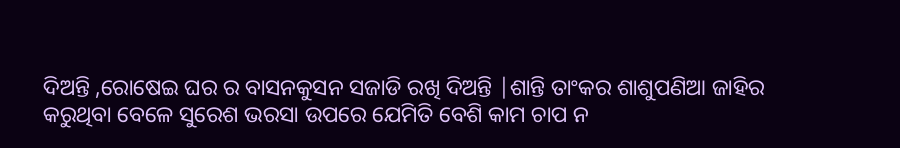ଦିଅନ୍ତି ,ରୋଷେଇ ଘର ର ବାସନକୁସନ ସଜାଡି ରଖି ଦିଅନ୍ତି |ଶାନ୍ତି ତାଂକର ଶାଶୁପଣିଆ ଜାହିର କରୁଥିବା ବେଳେ ସୁରେଶ ଭରସା ଉପରେ ଯେମିତି ବେଶି କାମ ଚାପ ନ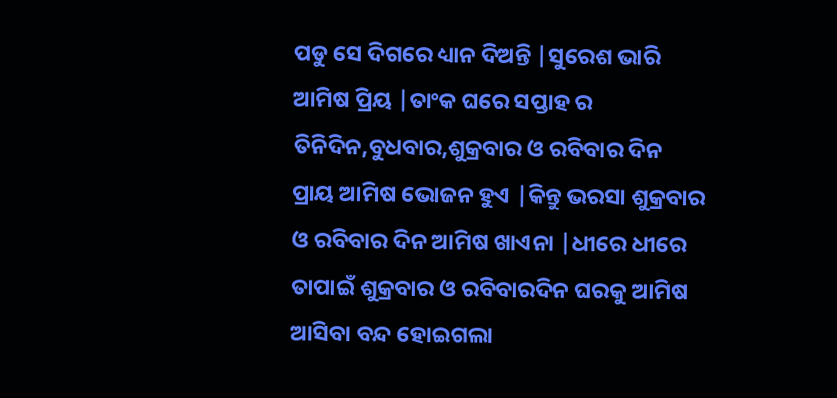ପଡୁ ସେ ଦିଗରେ ଧ୍ୟାନ ଦିଅନ୍ତି |ସୁରେଶ ଭାରି ଆମିଷ ପ୍ରିୟ |ତାଂକ ଘରେ ସପ୍ତାହ ର ତିନିଦିନ,ବୁଧବାର,ଶୁକ୍ରବାର ଓ ରବିବାର ଦିନ ପ୍ରାୟ ଆମିଷ ଭୋଜନ ହୁଏ |କିନ୍ତୁ ଭରସା ଶୁକ୍ରବାର ଓ ରବିବାର ଦିନ ଆମିଷ ଖାଏନା |ଧୀରେ ଧୀରେ ତାପାଇଁ ଶୁକ୍ରବାର ଓ ରବିବାରଦିନ ଘରକୁ ଆମିଷ ଆସିବା ବନ୍ଦ ହୋଇଗଲା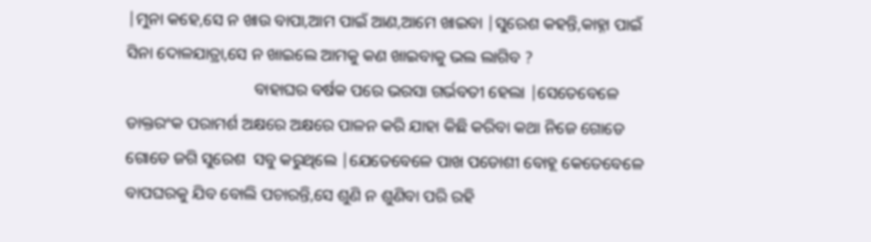|ମୁନା କହେ,ସେ ନ ଖାଉ ବାପା,ଆମ ପାଇଁ ଆଣ,ଆମେ ଖାଇବା |ସୁରେଶ କହନ୍ତି,କାହ୍ନା ପାଇଁ ସିନା ଦୋଳଯାତ୍ରା,ସେ ନ ଖାଇଲେ ଆମକୁ କଣ ଖାଇବାକୁ ଭଲ ଲାଗିବ ?
                               ବାହାଘର ବର୍ଷକ ପରେ ଭରସା ଗର୍ଭବତୀ ହେଲା |ସେତେବେଳେ ଡାକ୍ତରଂକ ପରାମର୍ଶ ଅକ୍ଷରେ ଅକ୍ଷରେ ପାଳନ କରି ଯାହା କିଛି କରିବା କଥା ନିଜେ ଗୋଡେ ଗୋଡେ ଜଗି ସୁରେଶ  ସବୁ କରୁଥିଲେ |ଯେତେବେଳେ ପାଖ ପଡୋଶୀ ବୋହୂ କେତେବେଳେ ବାପଘରକୁ ଯିବ ବୋଲି ପଚାରନ୍ତି,ସେ ଶୁଣି ନ ଶୁଣିବା ପରି ରହି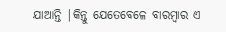ଯାଆନ୍ତି |କିନ୍ତୁ ଯେତେବେଳେ ବାରମ୍ବାର ଏ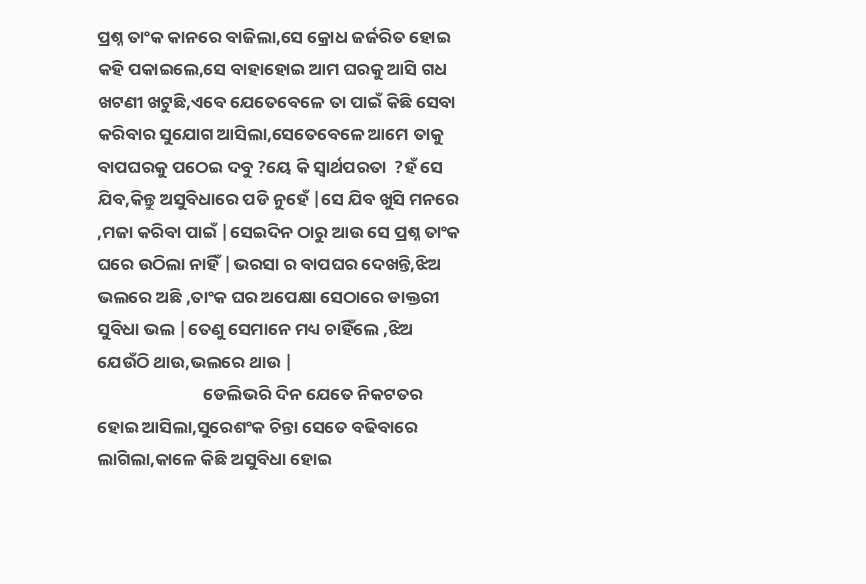ପ୍ରଶ୍ନ ତାଂକ କାନରେ ବାଜିଲା,ସେ କ୍ରୋଧ ଜର୍ଜରିତ ହୋଇ କହି ପକାଇଲେ,ସେ ବାହାହୋଇ ଆମ ଘରକୁ ଆସି ଗଧ ଖଟଣୀ ଖଟୁଛି,ଏବେ ଯେତେବେଳେ ତା ପାଇଁ କିଛି ସେବା  କରିବାର ସୁଯୋଗ ଆସିଲା,ସେତେବେଳେ ଆମେ ତାକୁ ବାପଘରକୁ ପଠେଇ ଦବୁ ?ୟେ କି ସ୍ୱାର୍ଥପରତା  ?ହଁ ସେ ଯିବ,କିନ୍ତୁ ଅସୁବିଧାରେ ପଡି ନୁହେଁ |ସେ ଯିବ ଖୁସି ମନରେ ,ମଜା କରିବା ପାଇଁ |ସେଇଦିନ ଠାରୁ ଆଉ ସେ ପ୍ରଶ୍ନ ତାଂକ ଘରେ ଉଠିଲା ନାହିଁ |ଭରସା ର ବାପଘର ଦେଖନ୍ତି,ଝିଅ ଭଲରେ ଅଛି ,ତାଂକ ଘର ଅପେକ୍ଷା ସେଠାରେ ଡାକ୍ତରୀ ସୁବିଧା ଭଲ |ତେଣୁ ସେମାନେ ମଧ୍ୟ ଚାହିଁଲେ ,ଝିଅ ଯେଉଁଠି ଥାଉ,ଭଲରେ ଥାଉ |
                           ଡେଲିଭରି ଦିନ ଯେତେ ନିକଟତର ହୋଇ ଆସିଲା,ସୁରେଶଂକ ଚିନ୍ତା ସେତେ ବଢିବାରେ ଲାଗିଲା,କାଳେ କିଛି ଅସୁବିଧା ହୋଇ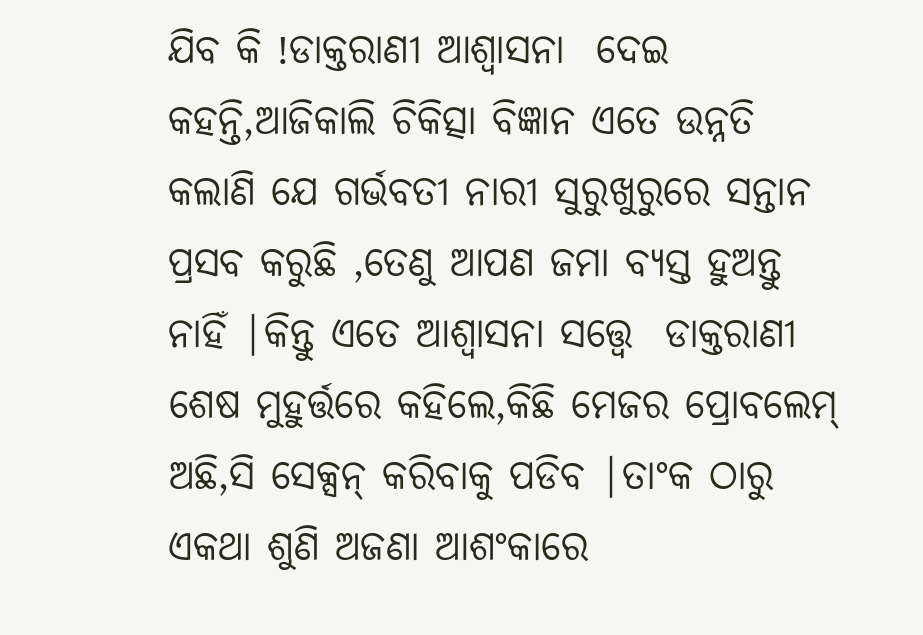ଯିବ କି !ଡାକ୍ତରାଣୀ ଆଶ୍ୱାସନା  ଦେଇ କହନ୍ତି,ଆଜିକାଲି ଚିକିତ୍ସା ବିଜ୍ଞାନ ଏତେ ଉନ୍ନତି କଲାଣି ଯେ ଗର୍ଭବତୀ ନାରୀ ସୁରୁଖୁରୁରେ ସନ୍ତାନ ପ୍ରସବ କରୁଛି ,ତେଣୁ ଆପଣ ଜମା ବ୍ୟସ୍ତ ହୁଅନ୍ତୁ ନାହିଁ |କିନ୍ତୁ ଏତେ ଆଶ୍ୱାସନା ସତ୍ତ୍ୱେ  ଡାକ୍ତରାଣୀ ଶେଷ ମୁହୁର୍ତ୍ତରେ କହିଲେ,କିଛି ମେଜର ପ୍ରୋବଲେମ୍ ଅଛି,ସି ସେକ୍ସନ୍ କରିବାକୁ ପଡିବ |ତାଂକ ଠାରୁ ଏକଥା ଶୁଣି ଅଜଣା ଆଶଂକାରେ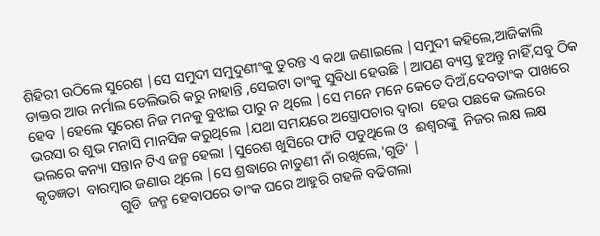ଶିହିରୀ ଉଠିଲେ ସୁରେଶ |ସେ ସମୁଦୀ ସମୁଦୁଣୀଂକୁ ତୁରନ୍ତ ଏ କଥା ଜଣାଇଲେ |ସମୁଦୀ କହିଲେ,ଆଜିକାଲି ଡାକ୍ତର ଆଉ ନର୍ମାଲ ଡେଲିଭରି କରୁ ନାହାନ୍ତି ,ସେଇଟା ତାଂକୁ ସୁବିଧା ହେଉଛି |ଆପଣ ବ୍ୟସ୍ତ ହୁଅନ୍ତୁ ନାହିଁ,ସବୁ ଠିକ ହେବ |ହେଲେ ସୁରେଶ ନିଜ ମନକୁ ବୁଝାଇ ପାରୁ ନ ଥିଲେ |ସେ ମନେ ମନେ କେତେ ଦିଅଁ,ଦେବତାଂକ ପାଖରେ ଭରସା ର ଶୁଭ ମନାସି ମାନସିକ କରୁଥିଲେ |ଯଥା ସମୟରେ ଅସ୍ତ୍ରୋପଚାର ଦ୍ୱାରା  ହେଉ ପଛକେ ଭଲରେ ଭଲରେ କନ୍ୟା ସନ୍ତାନ ଟିଏ ଜନ୍ମ ହେଲା |ସୁରେଶ ଖୁସିରେ ଫାଟି ପଡୁଥିଲେ ଓ  ଈଶ୍ୱରଙ୍କୁ  ନିଜର ଲକ୍ଷ ଲକ୍ଷ କୃତଜ୍ଞତା  ବାରମ୍ବାର ଜଣାଉ ଥିଲେ |ସେ ଶ୍ରଦ୍ଧାରେ ନାତୁଣୀ ନାଁ ରଖିଲେ,'ଗୁଡି' |
                       ଗୁଡି  ଜନ୍ମ ହେବାପରେ ତାଂକ ଘରେ ଆହୁରି ଗହଳି ବଢିଗଲା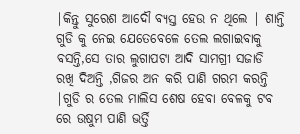|କିନ୍ତୁ ସୁରେଶ ଆଦୌ ବ୍ୟସ୍ତ ହେଉ ନ ଥିଲେ | ଶାନ୍ତି ଗୁଡି କୁ ନେଇ ଯେତେବେଳେ ତେଲ ଲଗାଇବାକୁ ବସନ୍ତି,ସେ ତାର ଲୁଗାପଟା ଆଦି ସାମଗ୍ରୀ ସଜାଡି ରଖି ଦିଅନ୍ତି ,ଗିଜର ଅନ କରି ପାଣି ଗରମ କରନ୍ତି |ଗୁଡି ର ତେଲ ମାଲିସ ଶେଷ ହେବା ବେଳକୁ ଟବ ରେ ଉଷୁମ ପାଣି ଭର୍ତ୍ତି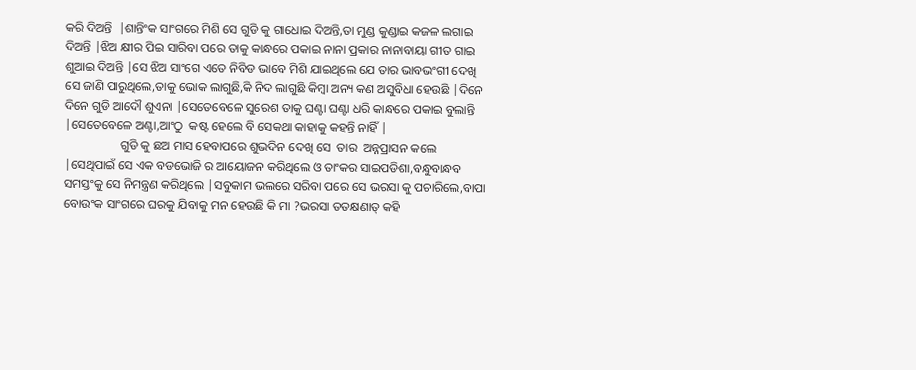କରି ଦିଅନ୍ତି  |ଶାନ୍ତିଂକ ସାଂଗରେ ମିଶି ସେ ଗୁଡି କୁ ଗାଧୋଇ ଦିଅନ୍ତି,ତା ମୁଣ୍ଡ କୁଣ୍ଡାଇ କଜଳ ଲଗାଇ ଦିଅନ୍ତି |ଝିଅ କ୍ଷୀର ପିଇ ସାରିବା ପରେ ତାକୁ କାନ୍ଧରେ ପକାଇ ନାନା ପ୍ରକାର ନାନାବାୟା ଗୀତ ଗାଇ  ଶୁଆଇ ଦିଅନ୍ତି |ସେ ଝିଅ ସାଂଗେ ଏତେ ନିବିଡ ଭାବେ ମିଶି ଯାଇଥିଲେ ଯେ ତାର ଭାବଭଂଗୀ ଦେଖି ସେ ଜାଣି ପାରୁଥିଲେ,ତାକୁ ଭୋକ ଲାଗୁଛି,କି ନିଦ ଲାଗୁଛି କିମ୍ବା ଅନ୍ୟ କଣ ଅସୁବିଧା ହେଉଛି |ଦିନେ ଦିନେ ଗୁଡି ଆଦୌ ଶୁଏନା |ସେତେବେଳେ ସୁରେଶ ତାକୁ ଘଣ୍ଟା ଘଣ୍ଟା ଧରି କାନ୍ଧରେ ପକାଇ ବୁଲାନ୍ତି |ସେତେବେଳେ ଅଣ୍ଟା,ଆଂଠୁ  କଷ୍ଟ ହେଲେ ବି ସେକଥା କାହାକୁ କହନ୍ତି ନାହିଁ |
                  ଗୁଡି କୁ ଛଅ ମାସ ହେବାପରେ ଶୁଭଦିନ ଦେଖି ସେ  ତାର  ଅନ୍ନପ୍ରାସନ କଲେ |ସେଥିପାଇଁ ସେ ଏକ ବଡଭୋଜି ର ଆୟୋଜନ କରିଥିଲେ ଓ ତାଂକର ସାଇପଡିଶା,ବନ୍ଧୁବାନ୍ଧବ ସମସ୍ତଂକୁ ସେ ନିମନ୍ତ୍ରଣ କରିଥିଲେ |ସବୁକାମ ଭଲରେ ସରିବା ପରେ ସେ ଭରସା କୁ ପଚାରିଲେ,ବାପା ବୋଉଂକ ସାଂଗରେ ଘରକୁ ଯିବାକୁ ମନ ହେଉଛି କି ମା ?ଭରସା ତତକ୍ଷଣାତ୍ କହି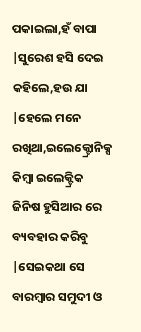ପକାଇଲା,ହଁ ବାପା |ସୁରେଶ ହସି ଦେଇ କହିଲେ,ହଉ ଯା |ହେଲେ ମନେ ରଖିଥା,ଇଲେକ୍ଟ୍ରୋନିକ୍ସ କିମ୍ବା ଇଲେକ୍ଟ୍ରିକ ଜିନିଷ ହୁସିଆର ରେ ବ୍ୟବହାର କରିବୁ |ସେଇକଥା ସେ ବାରମ୍ବାର ସମୁଦୀ ଓ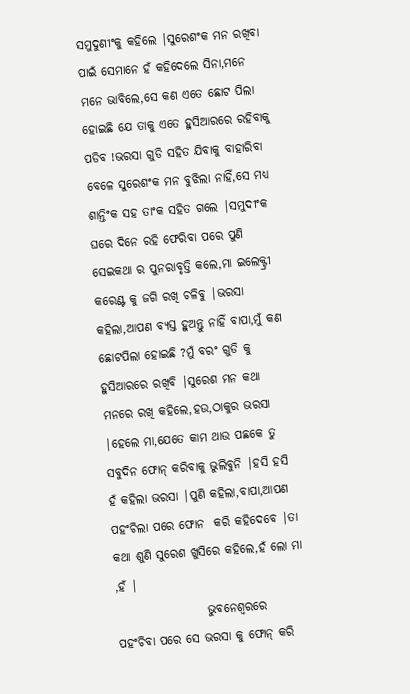ସମୁଦୁଣୀଂକୁ କହିଲେ |ସୁରେଶଂକ ମନ ରଖିବା ପାଇଁ ସେମାନେ ହଁ କହିଦେଲେ ସିନା,ମନେ ମନେ ଭାବିଲେ,ସେ କଣ ଏତେ ଛୋଟ ପିଲା ହୋଇଛି ଯେ ତାକୁ ଏତେ ହୁସିଆରରେ ରହିବାକୁ ପଡିବ !ଭରସା ଗୁଡି ସହିତ ଯିବାକୁ ବାହାରିବା ବେଳେ ସୁରେଶଂକ ମନ ବୁଝିଲା ନାହିଁ,ସେ ମଧ୍ୟ ଶାନ୍ତିଂକ ସହ ତାଂକ ସହିତ ଗଲେ |ସମୁଦୀଂକ ଘରେ ଦିନେ ରହି ଫେରିବା ପରେ ପୁଣି ସେଇକଥା ର ପୁନରାବୃତ୍ତି କଲେ,ମା ଇଲେକ୍ଟ୍ରୀ କରେଣ୍ଟ କୁ ଜଗି ରଖି ଚଳିବୁ |ଭରସା କହିଲା,ଆପଣ ବ୍ୟସ୍ତ ହୁଅନ୍ତୁ ନାହିଁ ବାପା,ମୁଁ କଣ ଛୋଟପିଲା ହୋଇଛି ?ମୁଁ ବରଂ ଗୁଡି କୁ ହୁସିଆରରେ ରଖିବି |ସୁରେଶ ମନ କଥା ମନରେ ରଖି କହିଲେ,ହଉ,ଠାକୁର ଭରସା |ହେଲେ ମା,ଯେତେ କାମ ଥାଉ ପଛକେ ତୁ ସବୁଦିନ ଫୋନ୍ କରିବାକୁ ଭୁଲିବୁନି |ହସି ହସି ହଁ କହିଲା ଭରସା |ପୁଣି କହିଲା,ବାପା,ଆପଣ ପହଂଚିଲା ପରେ ଫୋନ  କରି କହିଦେବେ |ତା କଥା ଶୁଣି ସୁରେଶ ଖୁସିରେ କହିଲେ,ହଁ ଲୋ ମା ,ହଁ |
                   ଭୁବନେଶ୍ୱରରେ  ପହଂଚିବା ପରେ ସେ ଭରସା କୁ ଫୋନ୍ କରି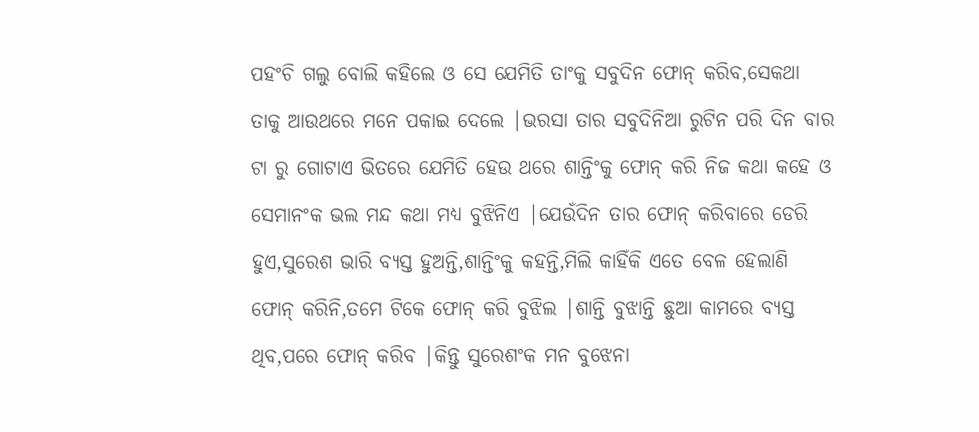ପହଂଚି ଗଲୁ ବୋଲି କହିଲେ ଓ ସେ ଯେମିତି ତାଂକୁ ସବୁଦିନ ଫୋନ୍ କରିବ,ସେକଥା ତାକୁ ଆଉଥରେ ମନେ ପକାଇ ଦେଲେ |ଭରସା ତାର ସବୁଦିନିଆ ରୁଟିନ ପରି ଦିନ ବାର ଟା ରୁ ଗୋଟାଏ ଭିତରେ ଯେମିତି ହେଉ ଥରେ ଶାନ୍ତିଂକୁ ଫୋନ୍ କରି ନିଜ କଥା କହେ ଓ ସେମାନଂକ ଭଲ ମନ୍ଦ କଥା ମଧ୍ୟ ବୁଝିନିଏ |ଯେଉଁଦିନ ତାର ଫୋନ୍ କରିବାରେ ଡେରି ହୁଏ,ସୁରେଶ ଭାରି ବ୍ୟସ୍ତ ହୁଅନ୍ତି,ଶାନ୍ତିଂକୁ କହନ୍ତି,ମିଲି କାହିଁକି ଏତେ ବେଳ ହେଲାଣି ଫୋନ୍ କରିନି,ତମେ ଟିକେ ଫୋନ୍ କରି ବୁଝିଲ |ଶାନ୍ତି ବୁଝାନ୍ତି ଛୁଆ କାମରେ ବ୍ୟସ୍ତ ଥିବ,ପରେ ଫୋନ୍ କରିବ |କିନ୍ତୁ ସୁରେଶଂକ ମନ ବୁଝେନା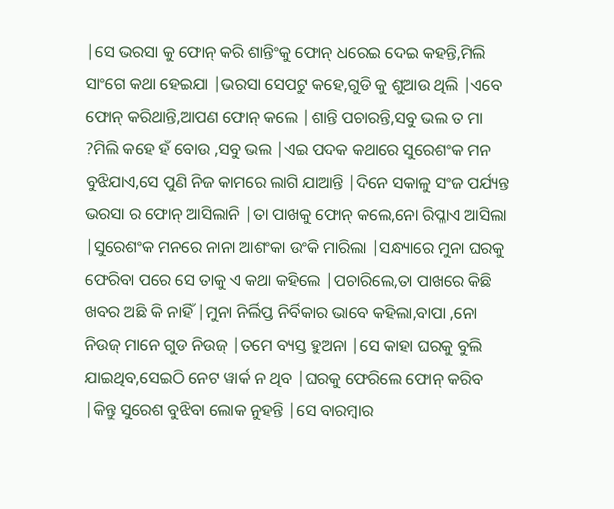|ସେ ଭରସା କୁ ଫୋନ୍ କରି ଶାନ୍ତିଂକୁ ଫୋନ୍ ଧରେଇ ଦେଇ କହନ୍ତି,ମିଲି ସାଂଗେ କଥା ହେଇଯା |ଭରସା ସେପଟୁ କହେ,ଗୁଡି କୁ ଶୁଆଉ ଥିଲି |ଏବେ ଫୋନ୍ କରିଥାନ୍ତି,ଆପଣ ଫୋନ୍ କଲେ |ଶାନ୍ତି ପଚାରନ୍ତି,ସବୁ ଭଲ ତ ମା ?ମିଲି କହେ ହଁ ବୋଉ ,ସବୁ ଭଲ |ଏଇ ପଦକ କଥାରେ ସୁରେଶଂକ ମନ ବୁଝିଯାଏ,ସେ ପୁଣି ନିଜ କାମରେ ଲାଗି ଯାଆନ୍ତି |ଦିନେ ସକାଳୁ ସଂଜ ପର୍ଯ୍ୟନ୍ତ ଭରସା ର ଫୋନ୍ ଆସିଲାନି |ତା ପାଖକୁ ଫୋନ୍ କଲେ,ନୋ ରିପ୍ଳାଏ ଆସିଲା |ସୁରେଶଂକ ମନରେ ନାନା ଆଶଂକା ଉଂକି ମାରିଲା |ସନ୍ଧ୍ୟାରେ ମୁନା ଘରକୁ ଫେରିବା ପରେ ସେ ତାକୁ ଏ କଥା କହିଲେ |ପଚାରିଲେ,ତା ପାଖରେ କିଛି ଖବର ଅଛି କି ନାହିଁ |ମୁନା ନିର୍ଲିପ୍ତ ନିର୍ବିକାର ଭାବେ କହିଲା,ବାପା ,ନୋ ନିଉଜ୍ ମାନେ ଗୁଡ ନିଉଜ୍ |ତମେ ବ୍ୟସ୍ତ ହୁଅନା |ସେ କାହା ଘରକୁ ବୁଲି ଯାଇଥିବ,ସେଇଠି ନେଟ ୱାର୍କ ନ ଥିବ |ଘରକୁ ଫେରିଲେ ଫୋନ୍ କରିବ |କିନ୍ତୁ ସୁରେଶ ବୁଝିବା ଲୋକ ନୁହନ୍ତି |ସେ ବାରମ୍ବାର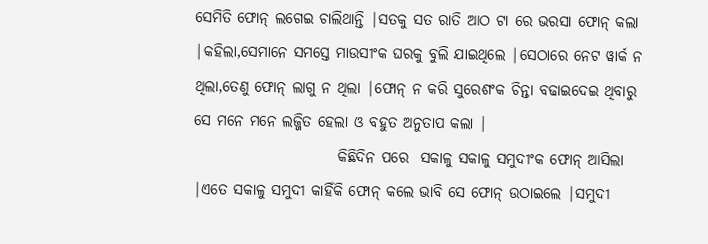ସେମିତି ଫୋନ୍ ଲଗେଇ ଚାଲିଥାନ୍ତି |ସତକୁ ସତ ରାତି ଆଠ ଟା ରେ ଭରସା ଫୋନ୍ କଲା |କହିଲା,ସେମାନେ ସମସ୍ତେ ମାଉସୀଂକ ଘରକୁ ବୁଲି ଯାଇଥିଲେ |ସେଠାରେ ନେଟ ୱାର୍କ ନ ଥିଲା,ତେଣୁ ଫୋନ୍ ଲାଗୁ ନ ଥିଲା |ଫୋନ୍ ନ କରି ସୁରେଶଂକ ଚିନ୍ତା ବଢାଇଦେଇ ଥିବାରୁ ସେ ମନେ ମନେ ଲଜ୍ଜିତ ହେଲା ଓ ବହୁତ ଅନୁତାପ କଲା |
                        କିଛିଦିନ ପରେ  ସକାଳୁ ସକାଳୁ ସମୁଦୀଂକ ଫୋନ୍ ଆସିଲା |ଏତେ ସକାଳୁ ସମୁଦୀ କାହିଁକି ଫୋନ୍ କଲେ ଭାବି ସେ ଫୋନ୍ ଉଠାଇଲେ |ସମୁଦୀ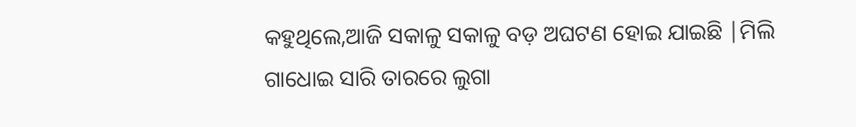କହୁଥିଲେ,ଆଜି ସକାଳୁ ସକାଳୁ ବଡ଼ ଅଘଟଣ ହୋଇ ଯାଇଛି |ମିଲି ଗାଧୋଇ ସାରି ତାରରେ ଲୁଗା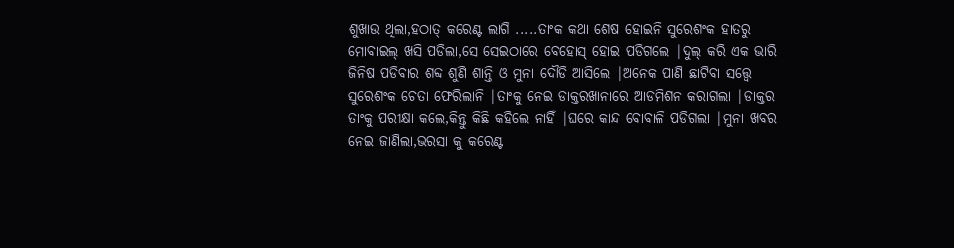ଶୁଖାଉ ଥିଲା,ହଠାତ୍ କରେଣ୍ଟ ଲାଗି .....ତାଂକ କଥା ଶେଷ ହୋଇନି ସୁରେଶଂକ ହାତରୁ ମୋବାଇଲ୍ ଖସି ପଡିଲା,ସେ ସେଇଠାରେ ବେହୋସ୍ ହୋଇ ପଡିଗଲେ |ଦୁଲ୍ କରି ଏକ ଭାରି ଜିନିଷ ପଡିବାର ଶବ୍ଦ ଶୁଣି ଶାନ୍ତି ଓ ମୁନା ଦୌଡି ଆସିଲେ |ଅନେକ ପାଣି ଛାଟିବା ସତ୍ତ୍ୱେ ସୁରେଶଂକ ଚେତା ଫେରିଲାନି |ତାଂକୁ ନେଇ ଡାକ୍ତରଖାନାରେ ଆଡମିଶନ କରାଗଲା |ଡାକ୍ତର ତାଂକୁ ପରୀକ୍ଷା କଲେ,କିନ୍ତୁ କିଛି କହିଲେ ନାହିଁ |ଘରେ କାନ୍ଦ ବୋବାଳି ପଡିଗଲା |ମୁନା ଖବର ନେଇ ଜାଣିଲା,ଭରସା କୁ କରେଣ୍ଟ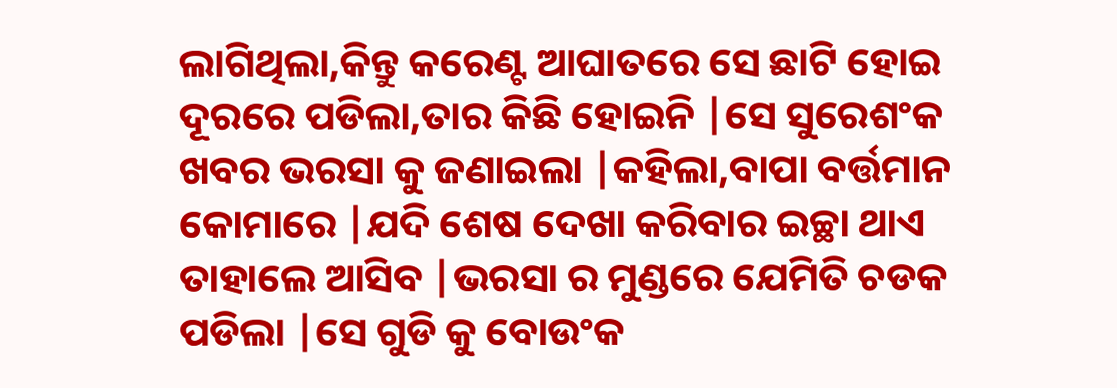ଲାଗିଥିଲା,କିନ୍ତୁ କରେଣ୍ଟ ଆଘାତରେ ସେ ଛାଟି ହୋଇ ଦୂରରେ ପଡିଲା,ତାର କିଛି ହୋଇନି |ସେ ସୁରେଶଂକ ଖବର ଭରସା କୁ ଜଣାଇଲା |କହିଲା,ବାପା ବର୍ତ୍ତମାନ କୋମାରେ |ଯଦି ଶେଷ ଦେଖା କରିବାର ଇଚ୍ଛା ଥାଏ ତାହାଲେ ଆସିବ |ଭରସା ର ମୁଣ୍ଡରେ ଯେମିତି ଚଡକ ପଡିଲା |ସେ ଗୁଡି କୁ ବୋଉଂକ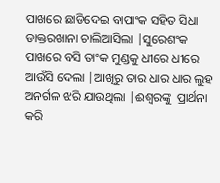ପାଖରେ ଛାଡିଦେଇ ବାପାଂକ ସହିତ ସିଧା ଡାକ୍ତରଖାନା ଚାଲିଆସିଲା |ସୁରେଶଂକ ପାଖରେ ବସି ତାଂକ ମୁଣ୍ଡକୁ ଧୀରେ ଧୀରେ ଆଉଁସି ଦେଲା |ଆଖିରୁ ତାର ଧାର ଧାର ଲୁହ ଅନର୍ଗଳ ଝରି ଯାଉଥିଲା |ଈଶ୍ୱରଙ୍କୁ  ପ୍ରାର୍ଥନା କରି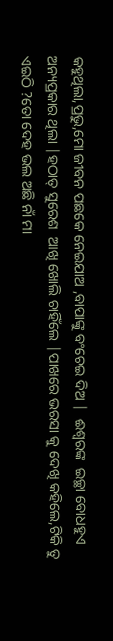କହୁଥିଲା,ପ୍ରଭୁ,ମୋ ଜୀବନ ପଛକେ ନେଇଯାଅ ,ବାପାଙ୍କୁ ବଂଚେଇ ଦିଅ |  ଈଶ୍ୱରଙ୍କ  ଇଚ୍ଛା ବୋଧହୁଏ ଅନ୍ୟପ୍ରକାର ଥିଲା |ହଠାତ୍ ସୁରେଶ  ଆଖି ଖୋଲି ଚାହିଁଲେ |ପାଖରେ ଭରସା କୁ ଦେଖି କହିଲେ,ଟିକି ତୁ ଏଇଠି ?ତୋ ଦେହ ଭଲ ଅଛି ନାଁ ମା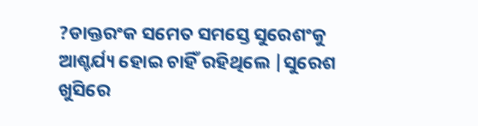?ଡାକ୍ତରଂକ ସମେତ ସମସ୍ତେ ସୁରେଶଂକୁ ଆଶ୍ଚର୍ଯ୍ୟ ହୋଇ ଚାହିଁ ରହିଥିଲେ |ସୁରେଶ ଖୁସିରେ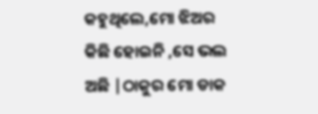କହୁଥିଲେ,ମୋ ଝିଅର କିଛି ହୋଇନି ,ସେ ଭଲ ଅଛି |ଠାକୁର ମୋ ଡାକ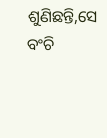ଶୁଣିଛନ୍ତି,ସେ ବଂଚି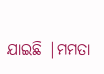ଯାଇଛି |ମମତା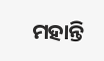ମହାନ୍ତି